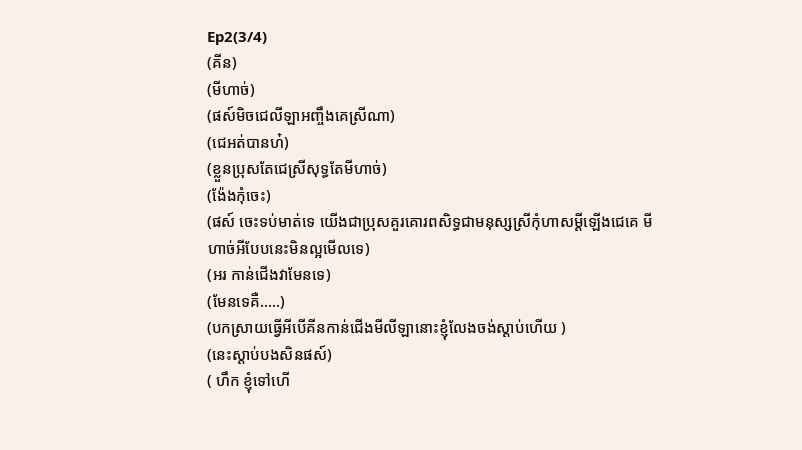Ep2(3/4)
(គីន)
(មីហាច់)
(ផស៍មិចជេលីឡាអញ្ចឹងគេស្រីណា)
(ជេអត់បានហ៎)
(ខ្លួនប្រុសតែជេស្រីសុទ្ធតែមីហាច់)
(ង៉ែងកុំចេះ)
(ផស៍ ចេះទប់មាត់ទេ យើងជាប្រុសគួរគោរពសិទ្ធជាមនុស្សស្រីកុំហាសម្ដីឡើងជេគេ មីហាច់អីបែបនេះមិនល្អមើលទេ)
(អរ កាន់ជើងវាមែនទេ)
(មែនទេគឺ.....)
(បកស្រាយធ្វើអីបើគីនកាន់ជើងមីលីឡានោះខ្ញុំលែងចង់ស្ដាប់ហើយ )
(នេះស្ដាប់បងសិនផស៍)
( ហឹក ខ្ញុំទៅហើ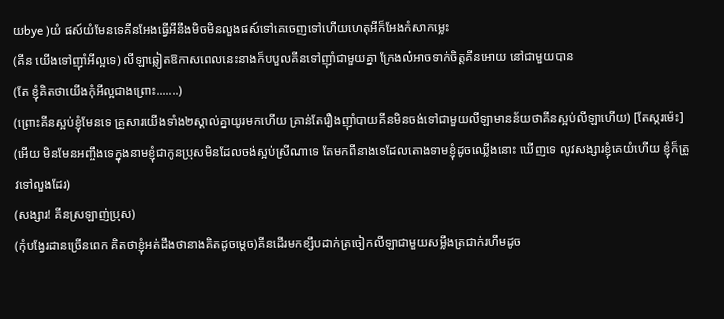យbye )យំ ផស៍យំមែនទេគីនអែងធ្វើអីនឹងមិចមិនលួងផស៍ទៅគេចេញទៅហើយហេតុអីក៏អែងកំសាកម្លេះ
(គីន យើងទៅញុាំអីល្អទេ) លីឡាឆ្លៀតឱកាសពេលនេះនាងក៏បបួលគីនទៅញុាំជាមួយគ្នា ក្រែងល៎អាចទាក់ចិត្តគីនអោយ នៅជាមួយបាន
(តែ ខ្ញុំគិតថាយើងកុំអីល្អជាងព្រោះ.......)
(ព្រោះគីនស្អប់ខ្ញុំមែនទេ គ្រួសារយើងទាំង២ស្គាល់គ្នាយូរមកហើយ គ្រាន់តែរឿងញុាំបាយគីនមិនចង់ទៅជាមួយលីឡាមានន័យថាគីនស្អប់លីឡាហើយ) [តែស្ករម៉េះ]
(អើយ មិនមែនអញ្ចឹងទេក្នុងនាមខ្ញុំជាកូនប្រុសមិនដែលចង់ស្អប់ស្រីណាទេ តែមកពីនាងទេដែលតោងទាមខ្ញុំដូចឈ្លើងនោះ ឃើញទេ លូវសង្សារខ្ញុំគេយំហើយ ខ្ញុំក៏ត្រូវទៅលួងដែរ)
(សង្សារ! គីនស្រឡាញ់ប្រុស)
(កុំបង្វែរដានច្រើនពេក គិតថាខ្ញុំអត់ដឹងថានាងគិតដូចម្ដេច)គីនដើរមកខ្សឹបដាក់ត្រចៀកលីឡាជាមួយសម្លឹងត្រជាក់រហឹមដូច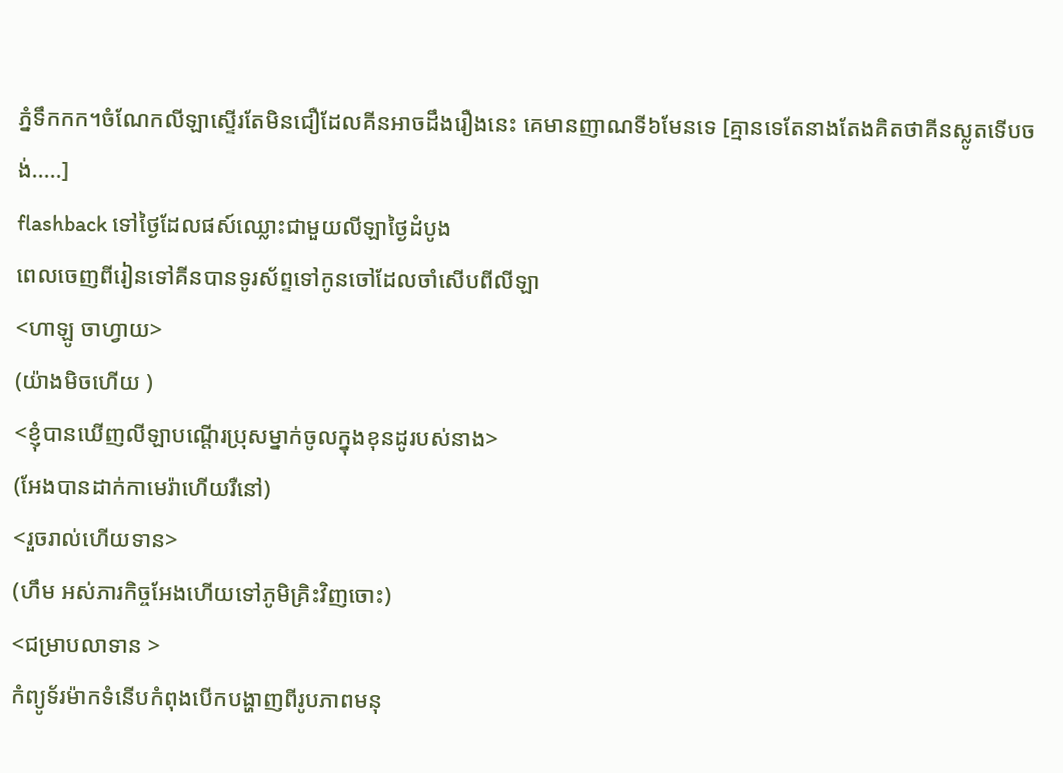ភ្នំទឹកកក។ចំណែកលីឡាស្ទើរតែមិនជឿដែលគីនអាចដឹងរឿងនេះ គេមានញាណទី៦មែនទេ [គ្មានទេតែនាងតែងគិតថាគីនស្លូតទើបចង់.....]
flashback ទៅថ្ងៃដែលផស៍ឈ្លោះជាមួយលីឡាថ្ងៃដំបូង
ពេលចេញពីរៀនទៅគីនបានទូរស័ព្ទទៅកូនចៅដែលចាំសើបពីលីឡា
<ហាឡូ ចាហ្វាយ>
(យ៉ាងមិចហើយ )
<ខ្ញុំបានឃើញលីឡាបណ្ដើរប្រុសម្នាក់ចូលក្នុងខុនដូរបស់នាង>
(អែងបានដាក់កាមេរ៉ាហើយរឺនៅ)
<រួចរាល់ហើយទាន>
(ហឹម អស់ភារកិច្ចអែងហើយទៅភូមិគ្រិះវិញចោះ)
<ជម្រាបលាទាន >
កំព្យូទ័រម៉ាកទំនើបកំពុងបើកបង្ហាញពីរូបភាពមនុ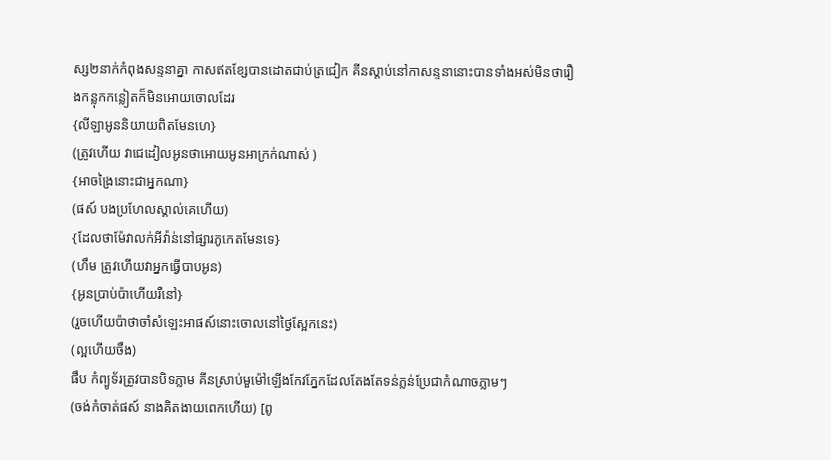ស្ស២នាក់កំពុងសន្ទនាគ្នា កាសឥតខ្សែបានដោតជាប់ត្រជៀក គីនស្ដាប់នៅកាសន្ទនានោះបានទាំងអស់មិនថារឿងកន្លុកកន្លៀតក៏មិនអោយចោលដែរ
{លីឡាអូននិយាយពិតមែនហេ}
(ត្រូវហើយ វាជេដៀលអូនថាអោយអូនអាក្រក់ណាស់ )
{អាចង្រៃនោះជាអ្នកណា}
(ផស៍ បងប្រហែលស្គាល់គេហើយ)
{ដែលថាម៉ែវាលក់អីវ៉ាន់នៅផ្សារភូកេតមែនទេ}
(ហឹម ត្រូវហើយវាអ្នកធ្វើបាបអូន)
{អូនប្រាប់ប៉ាហើយរឺនៅ}
(រួចហើយប៉ាថាចាំសំឡេះអាផស៍នោះចោលនៅថ្ងៃស្អែកនេះ)
(ល្អហើយចឹង)
ផឹប កំព្យូទ័រត្រូវបានបិទភ្លាម គីនស្រាប់មួម៉ៅឡើងកែវភ្នែកដែលតែងតែទន់ភ្លន់ប្រែជាកំណាចភ្លាមៗ
(ចង់កំចាត់ផស៍ នាងគិតងាយពេកហើយ) [ពូ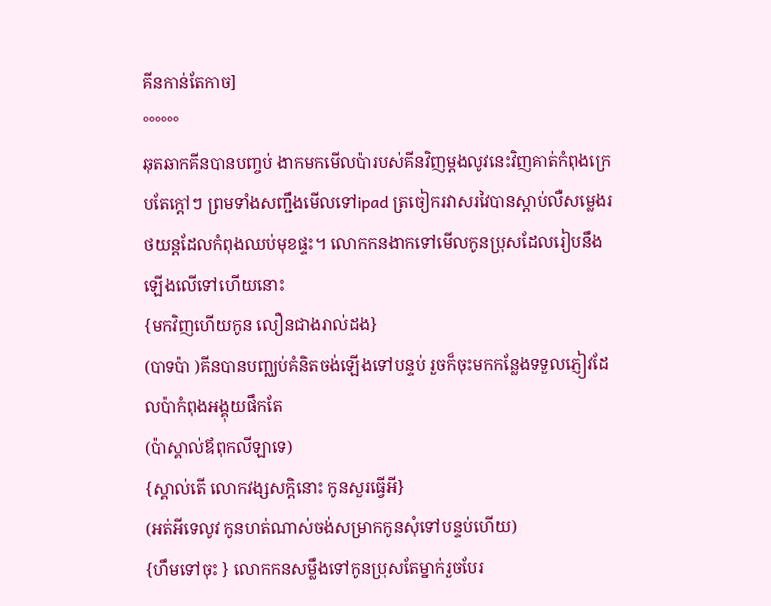គីនកាន់តែកាច]
°°°°°°
ឆុតឆាកគីនបានបញ្ចប់ ងាកមកមើលប៉ារបស់គីនវិញម្ដងលូវនេះវិញគាត់កំពុងក្រេបតែក្ដៅៗ ព្រមទាំងសញ្ជឹងមើលទៅipad ត្រចៀករវាសរវៃបានស្ដាប់លឺសម្លេងរថយន្តដែលកំពុងឈប់មុខផ្ទះ។ លោកកនងាកទៅមើលកូនប្រុសដែលរៀបនឹងឡើងលើទៅហើយនោះ
{មកវិញហើយកូន លឿនជាងរាល់ដង}
(បាទប៉ា )គីនបានបញ្ឈប់គំនិតចង់ឡើងទៅបន្ទប់ រួចក៏ចុះមកកន្លែងទទួលភ្ញៀវដែលប៉ាកំពុងអង្គុយផឹកតែ
(ប៉ាស្គាល់ឪពុកលីឡាទេ)
{ស្គាល់តើ លោកវង្សសក្តិនោះ កូនសួរធ្វើអី}
(អត់អីទេលូវ កូនហត់ណាស់ចង់សម្រាកកូនសុំទៅបន្ទប់ហើយ)
{ហឹមទៅចុះ } លោកកនសម្លឹងទៅកូនប្រុសតែម្នាក់រួចបែរ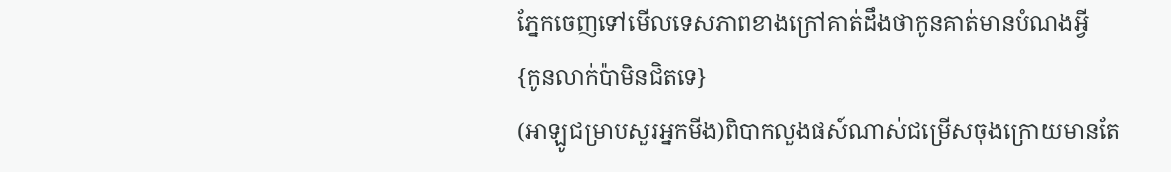ភ្នែកចេញទៅមើលទេសភាពខាងក្រៅគាត់ដឹងថាកូនគាត់មានបំណងអ្វី
{កូនលាក់ប៉ាមិនជិតទេ}
(អាឡូជម្រាបសួរអ្នកមីង)ពិបាកលួងផស៍ណាស់ជម្រើសចុងក្រោយមានតែ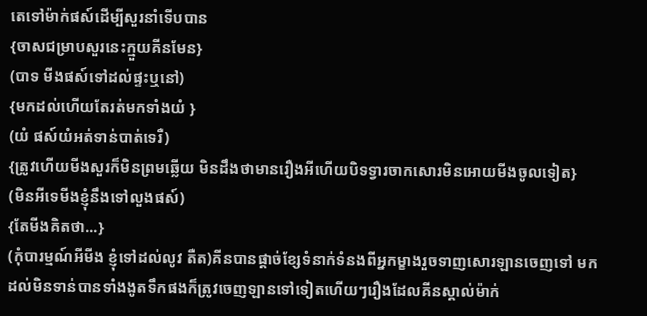តេទៅម៉ាក់ផស៍ដើម្បីសួរនាំទើបបាន
{ចាសជម្រាបសួរនេះក្មួយគីនមែន}
(បាទ មីងផស៍ទៅដល់ផ្ទះឬនៅ)
{មកដល់ហើយតែរត់មកទាំងយំ }
(យំ ផស៍យំអត់ទាន់បាត់ទេរឺ)
{ត្រូវហើយមីងសួរក៏មិនព្រមឆ្លើយ មិនដឹងថាមានរឿងអីហើយបិទទ្វារចាកសោរមិនអោយមីងចូលទៀត}
(មិនអីទេមីងខ្ញុំនឹងទៅលួងផស៍)
{តែមីងគិតថា...}
(កុំបារម្មណ៍អីមីង ខ្ញុំទៅដល់លូវ តឺត)គីនបានផ្ដាច់ខ្សែទំនាក់ទំនងពីអ្នកម្ខាងរួចទាញសោរឡានចេញទៅ មកដល់មិនទាន់បានទាំងងូតទឹកផងក៏ត្រូវចេញឡានទៅទៀតហើយៗរឿងដែលគីនស្គាល់ម៉ាក់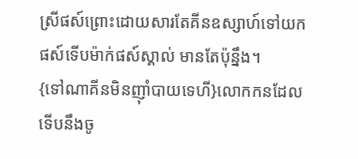ស្រីផស៍ព្រោះដោយសារតែគីនឧស្សាហ៍ទៅយកផស៍ទើបម៉ាក់ផស៍ស្គាល់ មានតែប៉ុន្នឹង។
{ទៅណាគីនមិនញុាំបាយទេហី}លោកកនដែលទើបនឹងចូ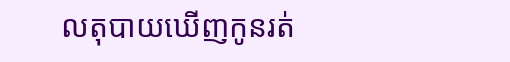លតុបាយឃើញកូនរត់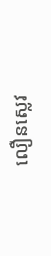លឿនស្លេវ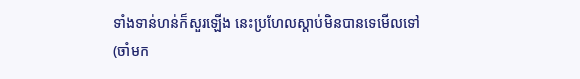ទាំងទាន់ហន់ក៏សួរឡើង នេះប្រហែលស្ដាប់មិនបានទេមើលទៅ
(ចាំមក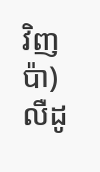វិញប៉ា)លឺដូ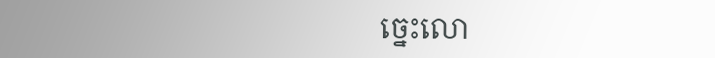ច្នេះលោ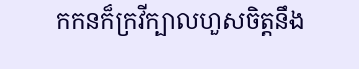កកនក៏ក្រវីក្បាលហួសចិត្តនឹង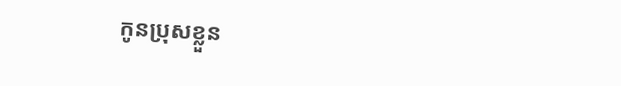កូនប្រុសខ្លួន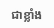ជាខ្លាំង